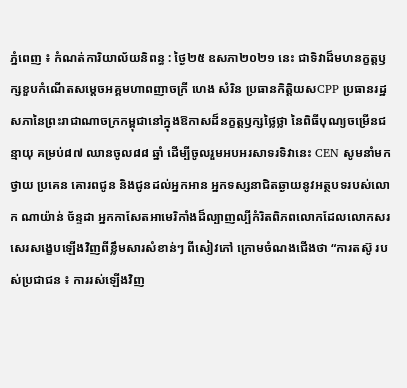ភ្នំពេញ ៖ កំណត់ការិយាល័យនិពន្ធ : ថ្ងៃ២៥ ឧសភា២០២១ នេះ ជាទិវាដ៏មហនក្ខត្តឫក្សខួបកំណើតសម្តេចអគ្គមហាពញាចក្រី ហេង សំរិន ប្រធានកិត្តិយសCPP ប្រធានរដ្ឋសភានៃព្រះរាជាណាចក្រកម្ពុជានៅក្នុងឱកាសដ៏នក្ខត្តឫក្សថ្លៃថ្លា នៃពិធីបុណ្យចម្រើនជន្មាយុ គម្រប់៨៧ ឈានចូល៨៨ ឆ្នាំ ដើម្បីចូលរួមអបអរសាទរទិវានេះ CEN សូមនាំមកថ្វាយ ប្រគេន គោរពជូន និងជូនដល់អ្នកអាន អ្នកទស្សនាជិតឆ្ងាយនូវអត្ថបទរបស់លោក ណាយ៉ាន់ ច័ន្ទដា អ្នកកាសែតអាមេរិកាំងដ៏ល្បាញល្បីកំរិតពិភពលោកដែលលោកសរសេរសង្ខេបឡើងវិញពីខ្លឹមសារសំខាន់ៗ ពីសៀវភៅ ក្រោមចំណងជើងថា “ការតស៊ូ របស់ប្រជាជន ៖ ការរស់ឡើងវិញ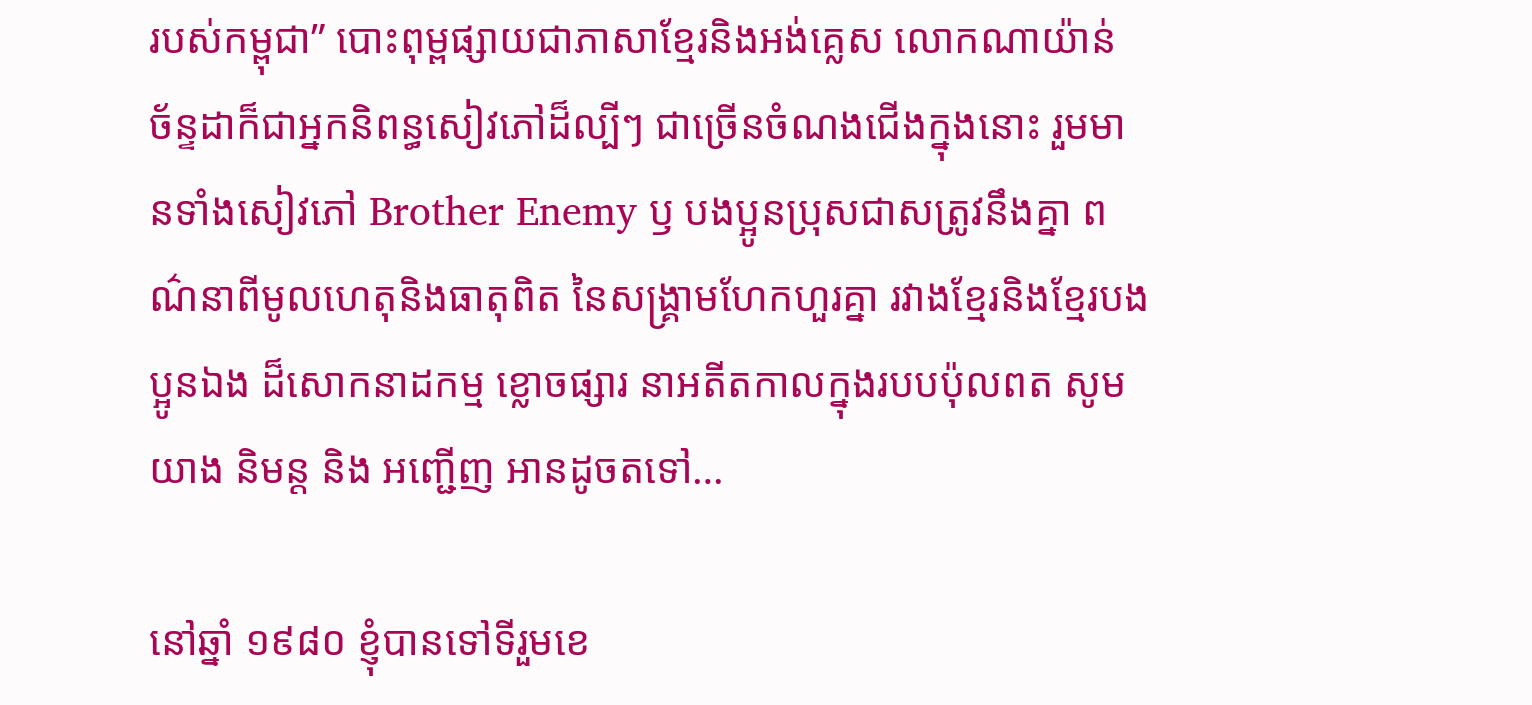របស់កម្ពុជា” បោះពុម្ពផ្សាយជាភាសាខ្មែរនិងអង់គ្លេស លោកណាយ៉ាន់ ច័ន្ទដាក៏ជាអ្នកនិពន្ធសៀវភៅដ៏ល្បីៗ ជាច្រើនចំណងជើងក្នុងនោះ រួមមានទាំងសៀវភៅ Brother Enemy ឫ បងប្អូនប្រុសជាសត្រូវនឹងគ្នា ពណ៌នាពីមូលហេតុនិងធាតុពិត នៃសង្គ្រាមហែកហួរគ្នា រវាងខ្មែរនិងខ្មែរបងប្អូនឯង ដ៏សោកនាដកម្ម ខ្លោចផ្សារ នាអតីតកាលក្នុងរបបប៉ុលពត សូមយាង និមន្ត និង អញ្ជើញ អានដូចតទៅ…

នៅឆ្នាំ ១៩៨០ ខ្ញុំបានទៅទីរួមខេ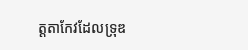ត្តតាកែវដែលទ្រុឌ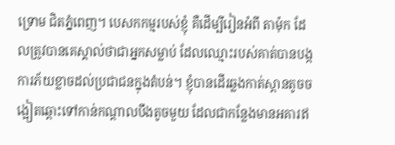ទ្រោម ជិតភ្នំពេញ។ បេសកកម្មរបស់ខ្ញុំ គឺដើម្បីរៀនអំពី តាម៉ុក ដែលត្រូវបានគេស្គាល់ថាជាអ្នកសម្លាប់ ដែលឈ្មោះរបស់គាត់បានបង្កការភ័យខ្លាចដល់ប្រជាជនក្នុងតំបន់។ ខ្ញុំបានដើរឆ្លងកាត់ស្ពានតូចចង្អៀតឆ្ពោះទៅកាន់កណ្តាលបឹងតូចមួយ ដែលជាកន្លែងមានអគារឥ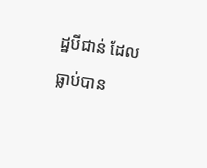ដ្ឋបីជាន់ ដែលធ្លាប់បាន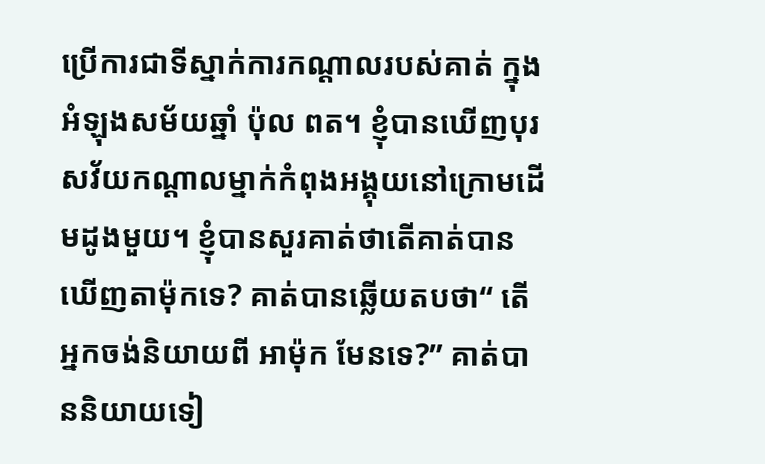ប្រើការជាទីស្នាក់ការកណ្តាលរបស់គាត់ ក្នុងអំឡុងសម័យឆ្នាំ ប៉ុល ពត។ ខ្ញុំបានឃើញបុរសវ័យកណ្តាលម្នាក់កំពុងអង្គុយនៅក្រោមដើមដូងមួយ។ ខ្ញុំបានសួរគាត់ថាតើគាត់បានឃើញតាម៉ុកទេ? គាត់បានឆ្លើយតបថា“ តើអ្នកចង់និយាយពី អាម៉ុក មែនទេ?” គាត់បាននិយាយទៀ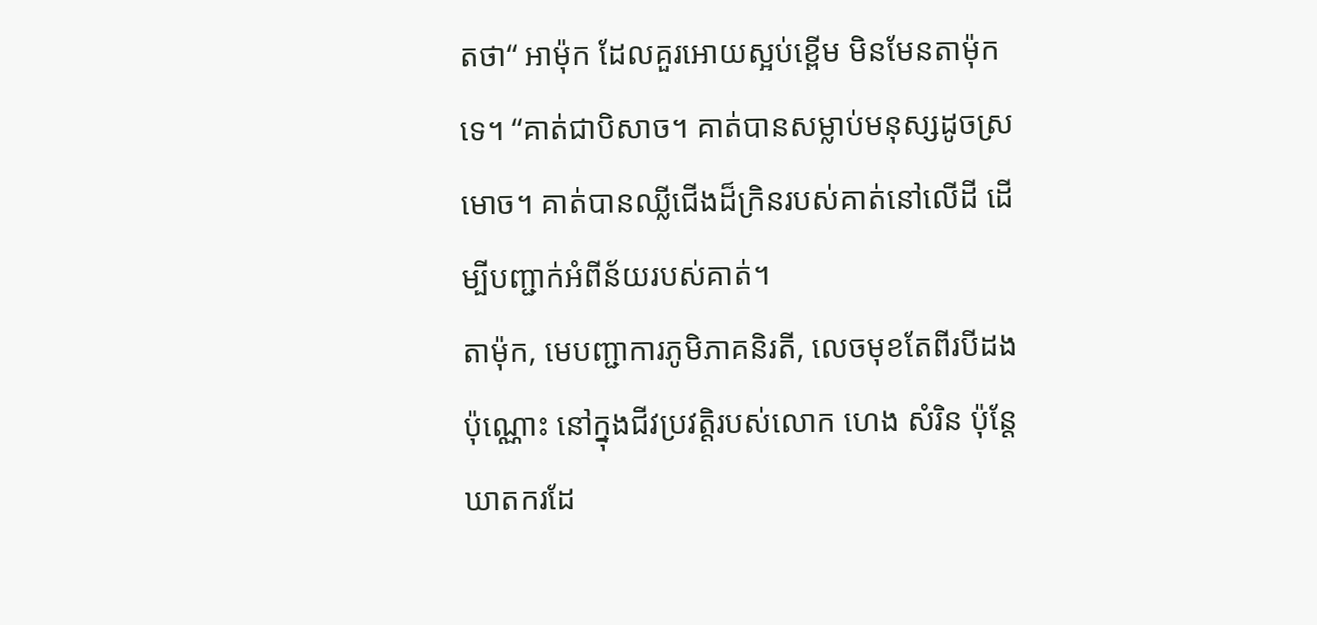តថា“ អាម៉ុក ដែលគួរអោយស្អប់ខ្ពើម មិនមែនតាម៉ុកទេ។ “គាត់ជាបិសាច។ គាត់បានសម្លាប់មនុស្សដូចស្រមោច។ គាត់បានឈ្លីជើងដ៏ក្រិនរបស់គាត់នៅលើដី ដើម្បីបញ្ជាក់អំពីន័យរបស់គាត់។
តាម៉ុក, មេបញ្ជាការភូមិភាគនិរតី, លេចមុខតែពីរបីដងប៉ុណ្ណោះ នៅក្នុងជីវប្រវត្តិរបស់លោក ហេង សំរិន ប៉ុន្តែឃាតករដែ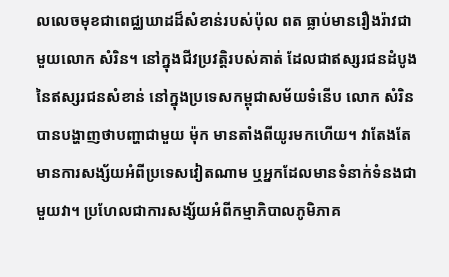លលេចមុខជាពេជ្ឈឃាដដ៏សំខាន់របស់ប៉ុល ពត ធ្លាប់មានរឿងរ៉ាវជាមួយលោក សំរិន។ នៅក្នុងជីវប្រវត្តិរបស់គាត់ ដែលជាឥស្សរជនដំបូងនៃឥស្សរជនសំខាន់ នៅក្នុងប្រទេសកម្ពុជាសម័យទំនើប លោក សំរិន បានបង្ហាញថាបញ្ហាជាមួយ ម៉ុក មានតាំងពីយូរមកហើយ។ វាតែងតែមានការសង្ស័យអំពីប្រទេសវៀតណាម ឬអ្នកដែលមានទំនាក់ទំនងជាមួយវា។ ប្រហែលជាការសង្ស័យអំពីកម្មាភិបាលភូមិភាគ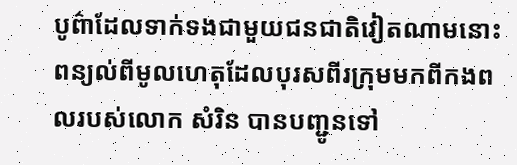បូព៌ាដែលទាក់ទងជាមួយជនជាតិវៀតណាមនោះ ពន្យល់ពីមូលហេតុដែលបុរសពីរក្រុមមកពីកងពលរបស់លោក សំរិន បានបញ្ជូនទៅ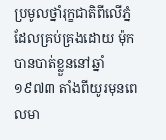ប្រមូលថ្នាំរុក្ខជាតិពីលើភ្នំដែលគ្រប់គ្រងដោយ ម៉ុក បានបាត់ខ្លួននៅឆ្នាំ ១៩៧៣ តាំងពីយូរមុនពេលមា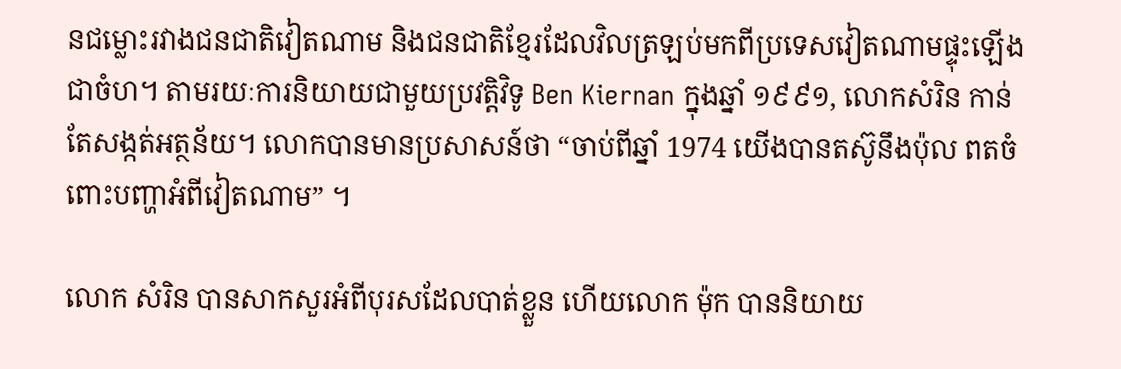នជម្លោះរវាងជនជាតិវៀតណាម និងជនជាតិខ្មែរដែលវិលត្រឡប់មកពីប្រទេសវៀតណាមផ្ទុះឡើងជាចំហ។ តាមរយៈការនិយាយជាមួយប្រវត្ដិវិទូ Ben Kiernan ក្នុងឆ្នាំ ១៩៩១, លោកសំរិន កាន់តែសង្កត់អត្ថន័យ។ លោកបានមានប្រសាសន៍ថា “ចាប់ពីឆ្នាំ 1974 យើងបានតស៊ូនឹងប៉ុល ពតចំពោះបញ្ហាអំពីវៀតណាម” ។

លោក សំរិន បានសាកសួរអំពីបុរសដែលបាត់ខ្លួន ហើយលោក ម៉ុក បាននិយាយ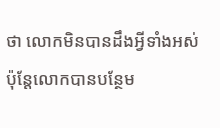ថា លោកមិនបានដឹងអ្វីទាំងអស់ ប៉ុន្តែលោកបានបន្ថែម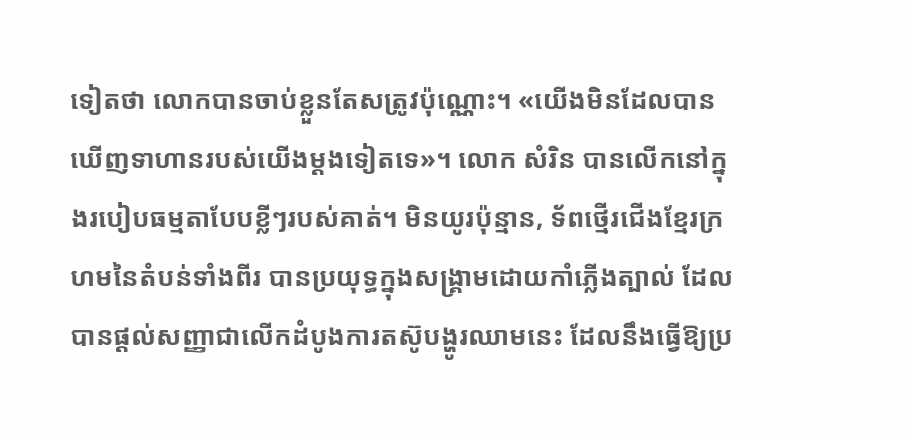ទៀតថា លោកបានចាប់ខ្លួនតែសត្រូវប៉ុណ្ណោះ។ «យើងមិនដែលបានឃើញទាហានរបស់យើងម្តងទៀតទេ»។ លោក សំរិន បានលើកនៅក្នុងរបៀបធម្មតាបែបខ្លីៗរបស់គាត់។ មិនយូរប៉ុន្មាន, ទ័ពថ្មើរជើងខ្មែរក្រហមនៃតំបន់ទាំងពីរ បានប្រយុទ្ធក្នុងសង្គ្រាមដោយកាំភ្លើងត្បាល់ ដែលបានផ្តល់សញ្ញាជាលើកដំបូងការតស៊ូបង្ហូរឈាមនេះ ដែលនឹងធ្វើឱ្យប្រ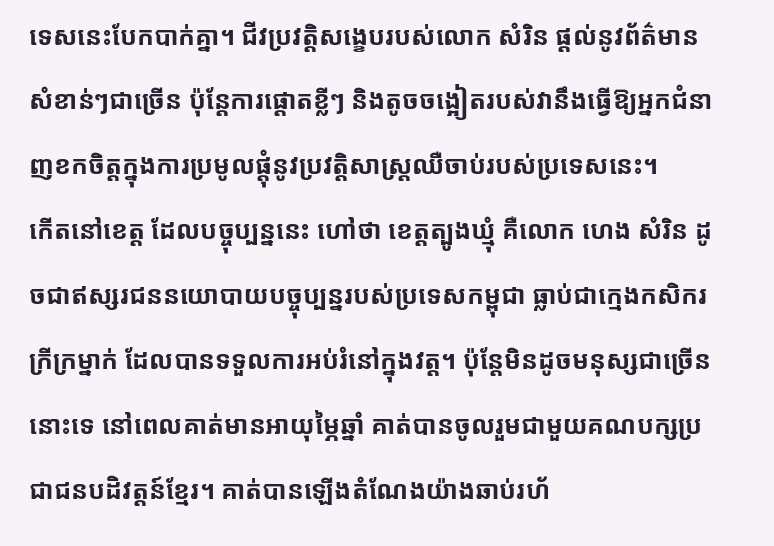ទេសនេះបែកបាក់គ្នា។ ជីវប្រវត្តិសង្ខេបរបស់លោក សំរិន ផ្តល់នូវព័ត៌មានសំខាន់ៗជាច្រើន ប៉ុន្តែការផ្តោតខ្លីៗ និងតូចចង្អៀតរបស់វានឹងធ្វើឱ្យអ្នកជំនាញខកចិត្តក្នុងការប្រមូលផ្តុំនូវប្រវត្តិសាស្រ្តឈឺចាប់របស់ប្រទេសនេះ។
កើតនៅខេត្ត ដែលបច្ចុប្បន្ននេះ ហៅថា ខេត្តត្បូងឃ្មុំ គឺលោក ហេង សំរិន ដូចជាឥស្សរជននយោបាយបច្ចុប្បន្នរបស់ប្រទេសកម្ពុជា ធ្លាប់ជាក្មេងកសិករក្រីក្រម្នាក់ ដែលបានទទួលការអប់រំនៅក្នុងវត្ត។ ប៉ុន្តែមិនដូចមនុស្សជាច្រើននោះទេ នៅពេលគាត់មានអាយុម្ភៃឆ្នាំ គាត់បានចូលរួមជាមួយគណបក្សប្រជាជនបដិវត្តន៍ខ្មែរ។ គាត់បានឡើងតំណែងយ៉ាងឆាប់រហ័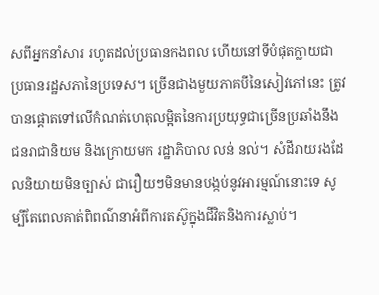សពីអ្នកនាំសារ រហូតដល់ប្រធានកងពល ហើយនៅទីបំផុតក្លាយជាប្រធានរដ្ឋសភានៃប្រទេស។ ច្រើនជាងមួយភាគបីនៃសៀវភៅនេះ ត្រូវបានផ្តោតទៅលើកំណត់ហេតុលម្អិតនៃការប្រយុទ្ធជាច្រើនប្រឆាំងនឹងជនរាជានិយម និងក្រោយមក រដ្ឋាភិបាល លន់ នល់។ សំដីរាយរងដែលនិយាយមិនច្បាស់ ជារឿយៗមិនមានបង្កប់នូវអារម្មណ៍នោះទេ សូម្បីតែពេលគាត់ពិពណ៌នាអំពីការតស៊ូក្នុងជីវិតនិងការស្លាប់។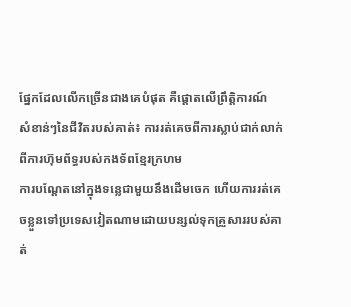ផ្នែកដែលលើកច្រើនជាងគេបំផុត គឺផ្តោតលើព្រឹត្តិការណ៍
សំខាន់ៗនៃជីវិតរបស់គាត់៖ ការរត់គេចពីការស្លាប់ជាក់លាក់ពីការហ៊ុមព័ទ្ធរបស់កងទ័ពខ្មែរក្រហម
ការបណ្តែតនៅក្នុងទន្លេជាមួយនឹងដើមចេក ហើយការរត់គេចខ្លួនទៅប្រទេសវៀតណាមដោយបន្សល់ទុកគ្រួសាររបស់គាត់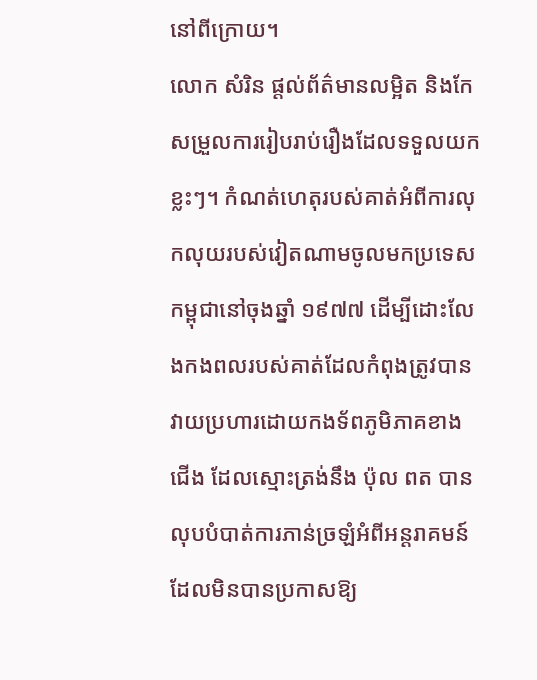នៅពីក្រោយ។
លោក សំរិន ផ្តល់ព័ត៌មានលម្អិត និងកែសម្រួលការរៀបរាប់រឿងដែលទទួលយកខ្លះៗ។ កំណត់ហេតុរបស់គាត់អំពីការលុកលុយរបស់វៀតណាមចូលមកប្រទេសកម្ពុជានៅចុងឆ្នាំ ១៩៧៧ ដើម្បីដោះលែងកងពលរបស់គាត់ដែលកំពុងត្រូវបានវាយប្រហារដោយកងទ័ពភូមិភាគខាងជើង ដែលស្មោះត្រង់នឹង ប៉ុល ពត បានលុបបំបាត់ការភាន់ច្រឡំអំពីអន្តរាគមន៍ដែលមិនបានប្រកាសឱ្យ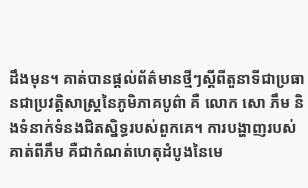ដឹងមុន។ គាត់បានផ្តល់ព័ត៌មានថ្មីៗស្តីពីតួនាទីជាប្រធានជាប្រវត្តិសាស្ត្រនៃភូមិភាគបូព៌ា គឺ លោក សោ ភឹម និងទំនាក់ទំនងជិតស្និទ្ធរបស់ពួកគេ។ ការបង្ហាញរបស់គាត់ពីភឹម គឺជាកំណត់ហេតុដំបូងនៃមេ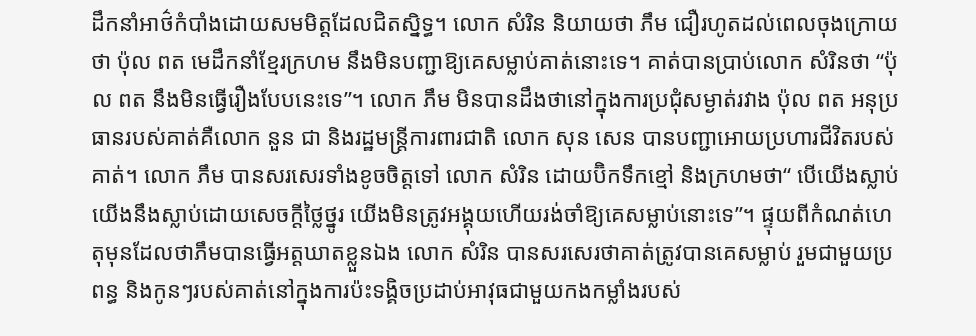ដឹកនាំអាថ៌កំបាំងដោយសមមិត្តដែលជិតស្និទ្ធ។ លោក សំរិន និយាយថា ភឹម ជឿរហូតដល់ពេលចុងក្រោយថា ប៉ុល ពត មេដឹកនាំខ្មែរក្រហម នឹងមិនបញ្ជាឱ្យគេសម្លាប់គាត់នោះទេ។ គាត់បានប្រាប់លោក សំរិនថា “ប៉ុល ពត នឹងមិនធ្វើរឿងបែបនេះទេ”។ លោក ភឹម មិនបានដឹងថានៅក្នុងការប្រជុំសម្ងាត់រវាង ប៉ុល ពត អនុប្រធានរបស់គាត់គឺលោក នួន ជា និងរដ្ឋមន្រ្តីការពារជាតិ លោក សុន សេន បានបញ្ជាអោយប្រហារជីវិតរបស់គាត់។ លោក ភឹម បានសរសេរទាំងខូចចិត្តទៅ លោក សំរិន ដោយប៊ិកទឹកខ្មៅ និងក្រហមថា“ បើយើងស្លាប់ យើងនឹងស្លាប់ដោយសេចក្តីថ្លៃថ្នូរ យើងមិនត្រូវអង្គុយហើយរង់ចាំឱ្យគេសម្លាប់នោះទេ”។ ផ្ទុយពីកំណត់ហេតុមុនដែលថាភឹមបានធ្វើអត្តឃាតខ្លួនឯង លោក សំរិន បានសរសេរថាគាត់ត្រូវបានគេសម្លាប់ រួមជាមួយប្រពន្ធ និងកូនៗរបស់គាត់នៅក្នុងការប៉ះទង្គិចប្រដាប់អាវុធជាមួយកងកម្លាំងរបស់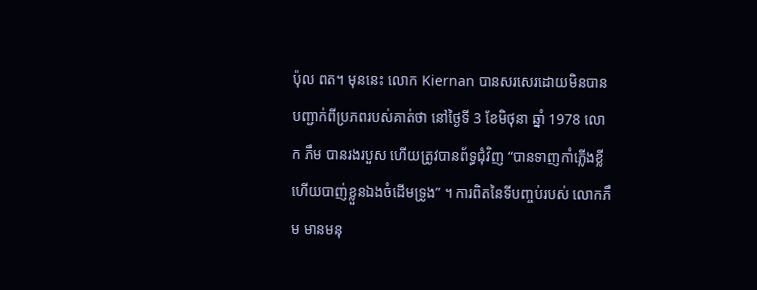ប៉ុល ពត។ មុននេះ លោក Kiernan បានសរសេរដោយមិនបានបញ្ជាក់ពីប្រភពរបស់គាត់ថា នៅថ្ងៃទី 3 ខែមិថុនា ឆ្នាំ 1978 លោក ភឹម បានរងរបួស ហើយត្រូវបានព័ទ្ធជុំវិញ “បានទាញកាំភ្លើងខ្លី ហើយបាញ់ខ្លួនឯងចំដើមទ្រូង” ។ ការពិតនៃទីបញ្ចប់របស់ លោកភឹម មានមនុ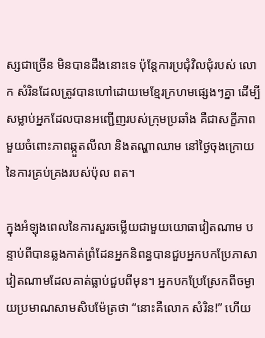ស្សជាច្រើន មិនបានដឹងនោះទេ ប៉ុន្តែការប្រជុំវិលជុំរបស់ លោក សំរិនដែលត្រូវបានហៅដោយមេខ្មែរក្រហមផ្សេងៗគ្នា ដើម្បីសម្លាប់អ្នកដែលបានអញ្ជើញរបស់ក្រុមប្រឆាំង គឺជាសក្ខីភាពមួយចំពោះភាពឆ្កួតលីលា និងតណ្ហាឈាម នៅថ្ងៃចុងក្រោយនៃការគ្រប់គ្រងរបស់ប៉ុល ពត។

ក្នុងអំឡុងពេលនៃការសួរចម្លើយជាមួយយោធាវៀតណាម បន្ទាប់ពីបានឆ្លងកាត់ព្រំដែនអ្នកនិពន្ធបានជួបអ្នកបកប្រែភាសាវៀតណាមដែលគាត់ធ្លាប់ជួបពីមុន។ អ្នកបកប្រែស្រែកពីចម្ងាយប្រមាណសាមសិបម៉ែត្រថា “នោះគឺលោក សំរិន!” ហើយ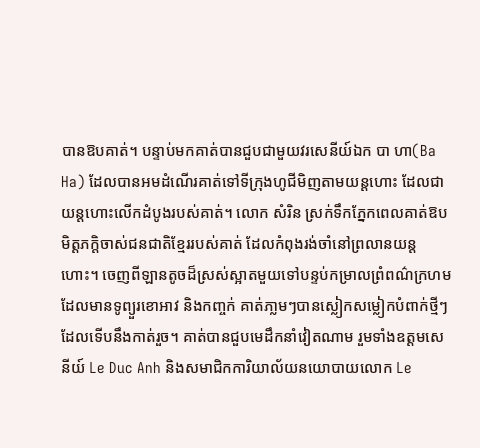បានឱបគាត់។ បន្ទាប់មកគាត់បានជួបជាមួយវរសេនីយ៍ឯក បា ហា(Ba Ha) ដែលបានអមដំណើរគាត់ទៅទីក្រុងហូជីមិញតាមយន្ដហោះ ដែលជាយន្តហោះលើកដំបូងរបស់គាត់។ លោក សំរិន ស្រក់ទឹកភ្នែកពេលគាត់ឱបមិត្តភក្តិចាស់ជនជាតិខ្មែររបស់គាត់ ដែលកំពុងរង់ចាំនៅព្រលានយន្តហោះ។ ចេញពីឡានតូចដ៏ស្រស់ស្អាតមួយទៅបន្ទប់កម្រាលព្រំពណ៌ក្រហម ដែលមានទូព្យួរខោអាវ និងកញ្ចក់ គាត់ភា្លមៗបានស្លៀកសម្លៀកបំពាក់ថ្មីៗដែលទើបនឹងកាត់រួច។ គាត់បានជួបមេដឹកនាំវៀតណាម រួមទាំងឧត្តមសេនីយ៍ Le Duc Anh និងសមាជិកការិយាល័យនយោបាយលោក Le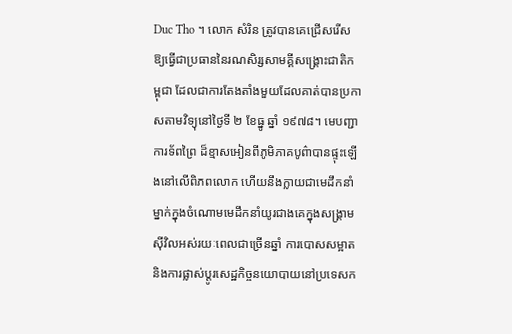Duc Tho ។ លោក សំរិន ត្រូវបានគេជ្រើសរើសឱ្យធ្វើជាប្រធាននៃរណសិរ្សសាមគ្គីសង្គ្រោះជាតិកម្ពុជា ដែលជាការតែងតាំងមួយដែលគាត់បានប្រកាសតាមវិទ្យុនៅថ្ងៃទី ២ ខែធ្នូ ឆ្នាំ ១៩៧៨។ មេបញ្ជាការទ័ពព្រៃ ដ៏ខ្មាសអៀនពីភូមិភាគបូព៌ាបានផ្ទុះឡើងនៅលើពិភពលោក ហើយនឹងក្លាយជាមេដឹកនាំម្នាក់ក្នុងចំណោមមេដឹកនាំយូរជាងគេក្នុងសង្គ្រាមស៊ីវិលអស់រយៈពេលជាច្រើនឆ្នាំ ការបោសសម្អាត និងការផ្លាស់ប្តូរសេដ្ឋកិច្ចនយោបាយនៅប្រទេសក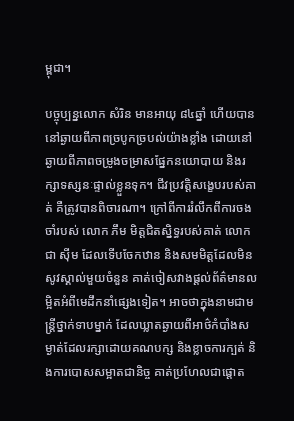ម្ពុជា។

បច្ចុប្បន្នលោក សំរិន មានអាយុ ៨៤ឆ្នាំ ហើយបាននៅឆ្ងាយពីភាពច្របូកច្របល់យ៉ាងខ្លាំង ដោយនៅឆ្ងាយពីភាពចម្រូងចម្រាសផ្នែកនយោបាយ និងរក្សាទស្សនៈផ្ទាល់ខ្លួនទុក។ ជីវប្រវត្តិសង្ខេបរបស់គាត់ គឺត្រូវបានពិចារណា។ ក្រៅពីការរំលឹកពីការចងចាំរបស់ លោក ភឹម មិត្តជិតស្និទ្ធរបស់គាត់ លោក ជា ស៊ីម ដែលទើបចែកឋាន និងសមមិត្តដែលមិនសូវស្គាល់មួយចំនួន គាត់ចៀសវាងផ្តល់ព័ត៌មានលម្អិតអំពីមេដឹកនាំផ្សេងទៀត។ អាចថាក្នុងនាមជាមន្រ្តីថ្នាក់ទាបម្នាក់ ដែលឃ្លាតឆ្ងាយពីអាថ៌កំបាំងសម្ងាត់ដែលរក្សាដោយគណបក្ស និងខ្លាចការក្បត់ និងការបោសសម្អាតជានិច្ច គាត់ប្រហែលជាផ្តោត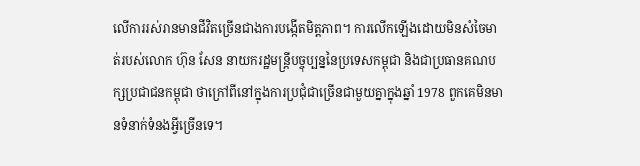លើការរស់រានមានជីវិតច្រើនជាងការបង្កើតមិត្តភាព។ ការលើកឡើងដោយមិនសំចៃមាត់របស់លោក ហ៊ុន សែន នាយករដ្ឋមន្រ្តីបច្ចុប្បន្ននៃប្រទេសកម្ពុជា និងជាប្រធានគណបក្សប្រជាជនកម្ពុជា ថាក្រៅពីនៅក្នុងការប្រជុំជាច្រើនជាមួយគ្នាក្នុងឆ្នាំ 1978 ពួកគេមិនមានទំនាក់ទំនងអ្វីច្រើនទេ។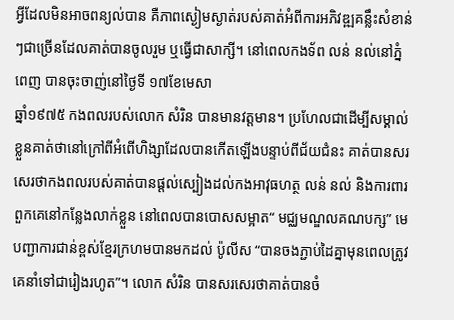អ្វីដែលមិនអាចពន្យល់បាន គឺភាពស្ងៀមស្ងាត់របស់គាត់អំពីការអភិវឌ្ឍគន្លឹះសំខាន់ៗជាច្រើនដែលគាត់បានចូលរួម ឬធ្វើជាសាក្សី។ នៅពេលកងទ័ព លន់ នល់នៅភ្នំពេញ បានចុះចាញ់នៅថ្ងៃទី ១៧ខែមេសា
ឆ្នាំ១៩៧៥ កងពលរបស់លោក សំរិន បានមានវត្តមាន។ ប្រហែលជាដើម្បីសម្គាល់ខ្លួនគាត់ថានៅក្រៅពីអំពើហិង្សាដែលបានកើតឡើងបន្ទាប់ពីជ័យជំនះ គាត់បានសរសេរថាកងពលរបស់គាត់បានផ្តល់ស្បៀងដល់កងអាវុធហត្ថ លន់ នល់ និងការពារពួកគេនៅកន្លែងលាក់ខ្លួន នៅពេលបានបោសសម្អាត“ មជ្ឈមណ្ឌលគណបក្ស” មេបញ្ជាការជាន់ខ្ពស់ខ្មែរក្រហមបានមកដល់ ប៉ូលីស “បានចងភ្ជាប់ដៃគ្នាមុនពេលត្រូវគេនាំទៅជារៀងរហូត”។ លោក សំរិន បានសរសេរថាគាត់បានចំ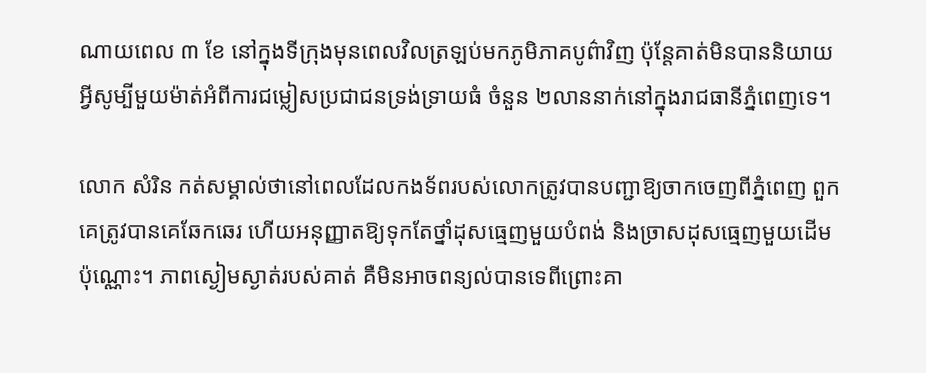ណាយពេល ៣ ខែ នៅក្នុងទីក្រុងមុនពេលវិលត្រឡប់មកភូមិភាគបូព៌ាវិញ ប៉ុន្តែគាត់មិនបាននិយាយអ្វីសូម្បីមួយម៉ាត់អំពីការជម្លៀសប្រជាជនទ្រង់ទ្រាយធំ ចំនួន ២លាននាក់នៅក្នុងរាជធានីភ្នំពេញទេ។

លោក សំរិន កត់សម្គាល់ថានៅពេលដែលកងទ័ពរបស់លោកត្រូវបានបញ្ជាឱ្យចាកចេញពីភ្នំពេញ ពួកគេត្រូវបានគេឆែកឆេរ ហើយអនុញ្ញាតឱ្យទុកតែថ្នាំដុសធ្មេញមួយបំពង់ និងច្រាសដុសធ្មេញមួយដើមប៉ុណ្ណោះ។ ភាពស្ងៀមស្ងាត់របស់គាត់ គឺមិនអាចពន្យល់បានទេពីព្រោះគា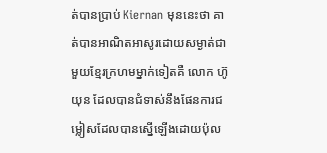ត់បានប្រាប់ Kiernan មុននេះថា គាត់បានអាណិតអាសូរដោយសម្ងាត់ជាមួយខ្មែរក្រហមម្នាក់ទៀតគឺ លោក ហ៊ូ យុន ដែលបានជំទាស់នឹងផែនការជម្លៀសដែលបានស្នើឡើងដោយប៉ុល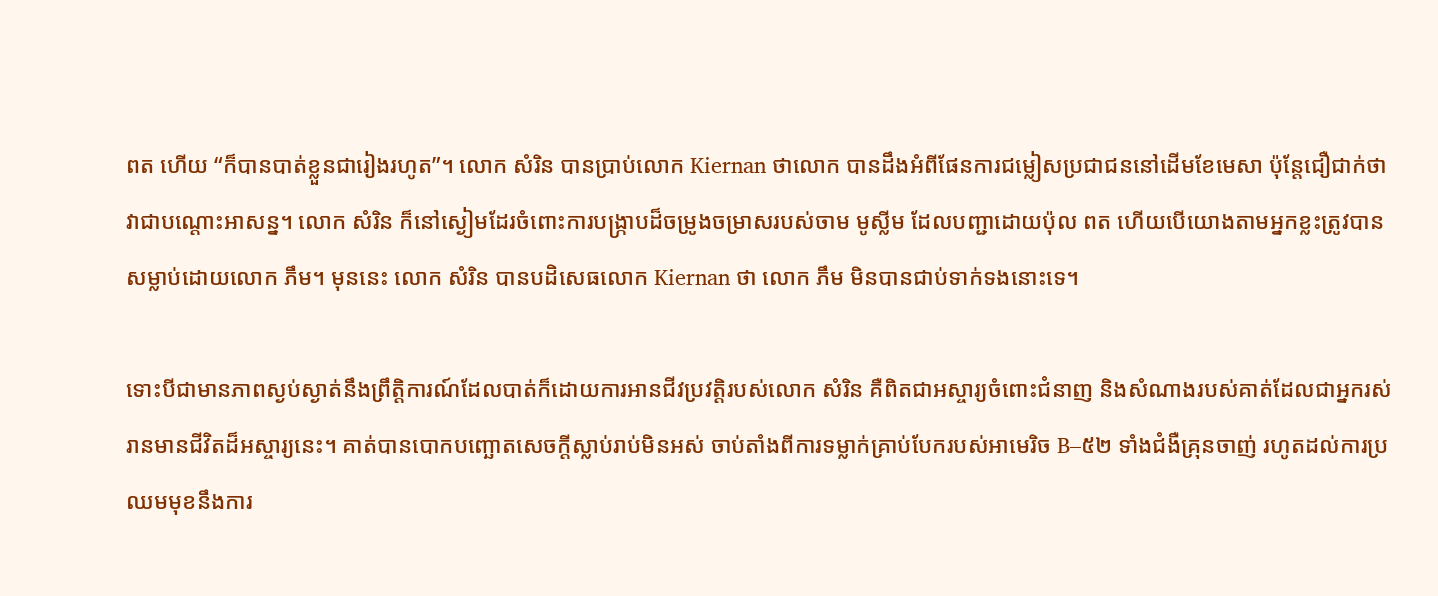ពត ហើយ “ក៏បានបាត់ខ្លួនជារៀងរហូត”។ លោក សំរិន បានប្រាប់លោក Kiernan ថាលោក បានដឹងអំពីផែនការជម្លៀសប្រជាជននៅដើមខែមេសា ប៉ុន្តែជឿជាក់ថាវាជាបណ្តោះអាសន្ន។ លោក សំរិន ក៏នៅស្ងៀមដែរចំពោះការបង្ក្រាបដ៏ចម្រូងចម្រាសរបស់ចាម មូស្លីម ដែលបញ្ជាដោយប៉ុល ពត ហើយបើយោងតាមអ្នកខ្លះត្រូវបានសម្លាប់ដោយលោក ភឹម។ មុននេះ លោក សំរិន បានបដិសេធលោក Kiernan ថា លោក ភឹម មិនបានជាប់ទាក់ទងនោះទេ។

ទោះបីជាមានភាពស្ងប់ស្ងាត់នឹងព្រឹត្តិការណ៍ដែលបាត់ក៏ដោយការអានជីវប្រវត្តិរបស់លោក សំរិន គឺពិតជាអស្ចារ្យចំពោះជំនាញ និងសំណាងរបស់គាត់ដែលជាអ្នករស់រានមានជីវិតដ៏អស្ចារ្យនេះ។ គាត់បានបោកបញ្ឆោតសេចក្តីស្លាប់រាប់មិនអស់ ចាប់តាំងពីការទម្លាក់គ្រាប់បែករបស់អាមេរិច B–៥២ ទាំងជំងឺគ្រុនចាញ់ រហូតដល់ការប្រឈមមុខនឹងការ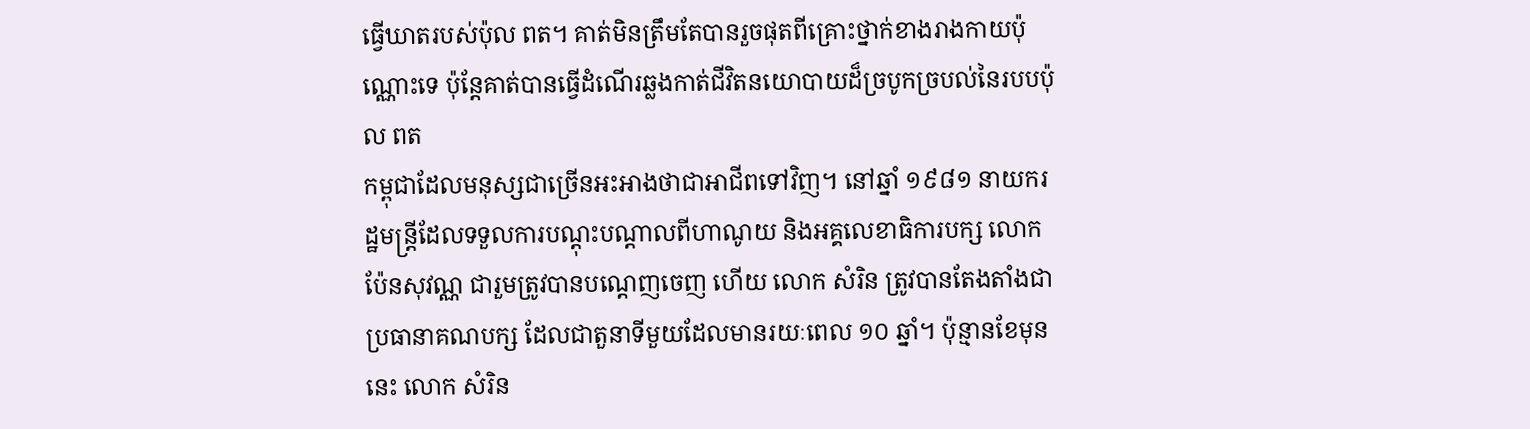ធ្វើឃាតរបស់ប៉ុល ពត។ គាត់មិនត្រឹមតែបានរួចផុតពីគ្រោះថ្នាក់ខាងរាងកាយប៉ុណ្ណោះទេ ប៉ុន្តែគាត់បានធ្វើដំណើរឆ្លងកាត់ជីវិតនយោបាយដ៏ច្របូកច្របល់នៃរបបប៉ុល ពត
កម្ពុជាដែលមនុស្សជាច្រើនអះអាងថាជាអាជីពទៅវិញ។ នៅឆ្នាំ ១៩៨១ នាយករដ្ឋមន្រ្តីដែលទទួលការបណ្តុះបណ្តាលពីហាណូយ និងអគ្គលេខាធិការបក្ស លោក ប៉ែនសុវណ្ណ ជារួមត្រូវបានបណ្តេញចេញ ហើយ លោក សំរិន ត្រូវបានតែងតាំងជាប្រធានាគណបក្ស ដែលជាតួនាទីមួយដែលមានរយៈពេល ១០ ឆ្នាំ។ ប៉ុន្មានខែមុននេះ លោក សំរិន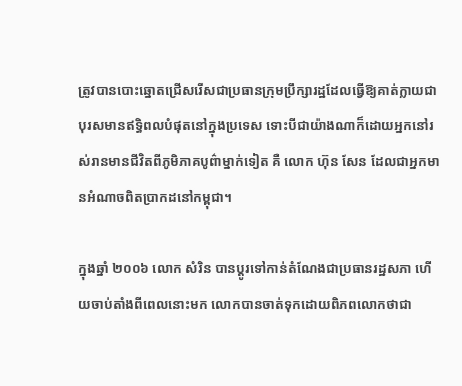ត្រូវបានបោះឆ្នោតជ្រើសរើសជាប្រធានក្រុមប្រឹក្សារដ្ឋដែលធ្វើឱ្យគាត់ក្លាយជាបុរសមានឥទ្ធិពលបំផុតនៅក្នុងប្រទេស ទោះបីជាយ៉ាងណាក៏ដោយអ្នកនៅរស់រានមានជីវិតពីភូមិភាគបូព៌ាម្នាក់ទៀត គឺ លោក ហ៊ុន សែន ដែលជាអ្នកមានអំណាចពិតប្រាកដនៅកម្ពុជា។

ក្នុងឆ្នាំ ២០០៦ លោក សំរិន បានប្តូរទៅកាន់តំណែងជាប្រធានរដ្ឋសភា ហើយចាប់តាំងពីពេលនោះមក លោកបានចាត់ទុកដោយពិភពលោកថាជា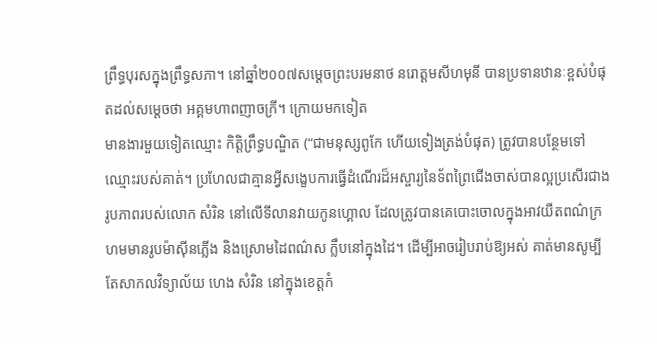ព្រឹទ្ធបុរសក្នុងព្រឹទ្ធសភា។ នៅឆ្នាំ២០០៧សម្តេចព្រះបរមនាថ នរោត្តមសីហមុនី បានប្រទានឋានៈខ្ពស់បំផុតដល់សម្តេចថា អគ្គមហាពញាចក្រី។ ក្រោយមកទៀត
មានងារមួយទៀតឈ្មោះ កិត្តិព្រឹទ្ធបណ្ឌិត (“ជាមនុស្សពូកែ ហើយទៀងត្រង់បំផុត) ត្រូវបានបន្ថែមទៅឈ្មោះរបស់គាត់។ ប្រហែលជាគ្មានអ្វីសង្ខេបការធ្វើដំណើរដ៏អស្ចារ្យនៃទ័ពព្រៃជើងចាស់បានល្អប្រសើរជាងរូបភាពរបស់លោក សំរិន នៅលើទីលានវាយកូនហ្គោល ដែលត្រូវបានគេបោះចោលក្នុងអាវយឺតពណ៌ក្រហមមានរូបម៉ាស៊ីនភ្លើង និងស្រោមដៃពណ៌ស ក្លឹបនៅក្នុងដៃ។ ដើម្បីអាចរៀបរាប់ឱ្យអស់ គាត់មានសូម្បីតែសាកលវិទ្យាល័យ ហេង សំរិន នៅក្នុងខេត្តកំ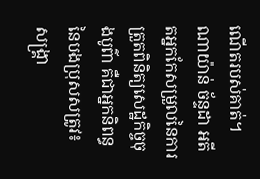ណើតរបស់គាត់។
ណាយ៉ាន់ ច័ន្ទដា អតីតអ្នកកែសម្រួលនៃការត្រួតពិនិត្យសេដ្ឋកិច្ចចុងបូព៌ា គឺជាអ្នកនិពន្ធនៃបងប្រុសសត្រូវ៖ សង្គ្រា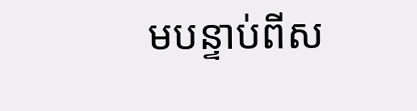មបន្ទាប់ពីស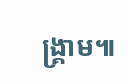ង្គ្រាម៕